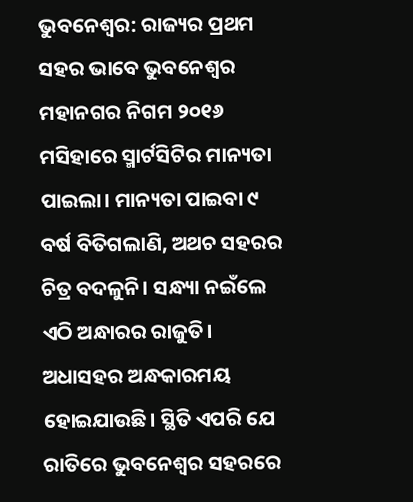ଭୁବନେଶ୍ୱର: ରାଜ୍ୟର ପ୍ରଥମ ସହର ଭାବେ ଭୁବନେଶ୍ବର ମହାନଗର ନିଗମ ୨୦୧୬ ମସିହାରେ ସ୍ମାର୍ଟସିଟିର ମାନ୍ୟତା ପାଇଲା। ମାନ୍ୟତା ପାଇବା ୯ ବର୍ଷ ବିତିଗଲାଣି, ଅଥଚ ସହରର ଚିତ୍ର ବଦଳୁନି। ସନ୍ଧ୍ୟା ନଇଁଲେ ଏଠି ଅନ୍ଧାରର ରାଜୁତି। ଅଧାସହର ଅନ୍ଧକାରମୟ ହୋଇଯାଉଛି। ସ୍ଥିତି ଏପରି ଯେ ରାତିରେ ଭୁବନେଶ୍ବର ସହରରେ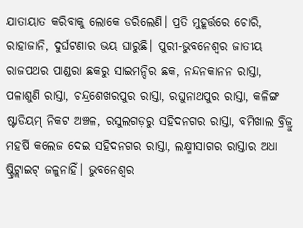ଯାତାୟାତ କରିବାକୁ ଲୋକେ ଡରିଲେଣି। ପ୍ରତି ମୁହୂର୍ତ୍ତରେ ଚୋରି, ରାହାଜାନି, ଦୁର୍ଘଟଣାର ଭୟ ଘାରୁଛି। ପୁରୀ-ଭୁବନେଶ୍ବର ଜାତୀୟ ରାଜପଥର ପାଣ୍ଡରା ଛକରୁ ସାଇମନ୍ଦିର ଛକ, ନନ୍ଦନକାନନ ରାସ୍ତା, ପଳାଶୁଣି ରାସ୍ତା, ଚନ୍ଦ୍ରଶେଖରପୁର ରାସ୍ତା, ରଘୁନାଥପୁର ରାସ୍ତା, କଳିଙ୍ଗ ଷ୍ଟାଡିୟମ୍ ନିକଟ ଅଞ୍ଚଳ, ରସୁଲଗଡ଼ରୁ ସହିଦନଗର ରାସ୍ତା, ବମିଖାଲ ବ୍ରିଜ୍ରୁ ମହର୍ଷି କଲେଜ ଦେଇ ସହିଦନଗର ରାସ୍ତା, ଲକ୍ଷ୍ମୀସାଗର ରାସ୍ତାର ଅଧା ଷ୍ଟ୍ରିଟ୍ଲାଇଟ୍ ଜଳୁନାହିଁ। ଭୁବନେଶ୍ବର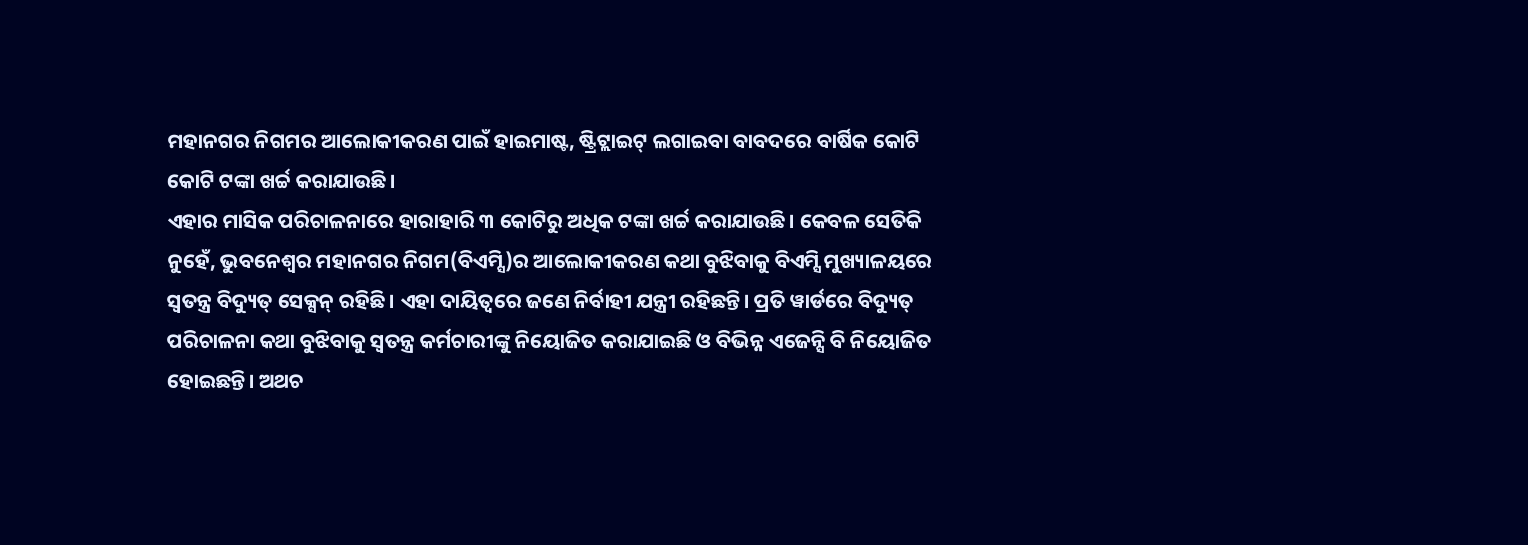ମହାନଗର ନିଗମର ଆଲୋକୀକରଣ ପାଇଁ ହାଇମାଷ୍ଟ, ଷ୍ଟ୍ରିଟ୍ଲାଇଟ୍ ଲଗାଇବା ବାବଦରେ ବାର୍ଷିକ କୋଟି କୋଟି ଟଙ୍କା ଖର୍ଚ୍ଚ କରାଯାଉଛି।
ଏହାର ମାସିକ ପରିଚାଳନାରେ ହାରାହାରି ୩ କୋଟିରୁ ଅଧିକ ଟଙ୍କା ଖର୍ଚ୍ଚ କରାଯାଉଛି। କେବଳ ସେତିକି ନୁହେଁ, ଭୁବନେଶ୍ବର ମହାନଗର ନିଗମ(ବିଏମ୍ସି)ର ଆଲୋକୀକରଣ କଥା ବୁଝିବାକୁ ବିଏମ୍ସି ମୁଖ୍ୟାଳୟରେ ସ୍ବତନ୍ତ୍ର ବିଦ୍ୟୁତ୍ ସେକ୍ସନ୍ ରହିଛି। ଏହା ଦାୟିତ୍ବରେ ଜଣେ ନିର୍ବାହୀ ଯନ୍ତ୍ରୀ ରହିଛନ୍ତି। ପ୍ରତି ୱାର୍ଡରେ ବିଦ୍ୟୁତ୍ ପରିଚାଳନା କଥା ବୁଝିବାକୁ ସ୍ବତନ୍ତ୍ର କର୍ମଚାରୀଙ୍କୁ ନିୟୋଜିତ କରାଯାଇଛି ଓ ବିଭିନ୍ନ ଏଜେନ୍ସି ବି ନିୟୋଜିତ ହୋଇଛନ୍ତି। ଅଥଚ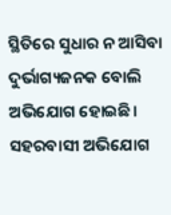ସ୍ଥିତିରେ ସୁଧାର ନ ଆସିବା ଦୁର୍ଭାଗ୍ୟଜନକ ବୋଲି ଅଭିଯୋଗ ହୋଇଛି। ସହରବାସୀ ଅଭିଯୋଗ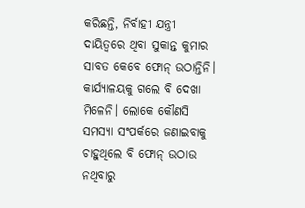କରିଛନ୍ତି, ନିର୍ବାହୀ ଯନ୍ତ୍ରୀ ଦାୟିତ୍ବରେ ଥିବା ସୁକାନ୍ତ କୁମାର ସାବତ କେବେ ଫୋନ୍ ଉଠାନ୍ତିନି। କାର୍ଯ୍ୟାଳୟକୁ ଗଲେ ବି ଦେଖା ମିଳେନି। ଲୋକେ କୌଣସି ସମସ୍ୟା ସଂପର୍କରେ ଜଣାଇବାକୁ ଚାହୁଥିଲେ ବି ଫୋନ୍ ଉଠାଉ ନଥିବାରୁ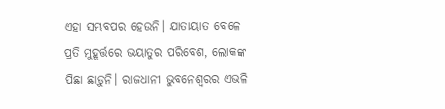ଏହା ସମ୍ଭବପର ହେଉନି। ଯାତାୟାତ ବେଳେ ପ୍ରତି ମୁହୂର୍ତ୍ତରେ ଭୟାତୁର ପରିବେଶ, ଲୋକଙ୍କ ପିଛା ଛାଡ଼ୁନି। ରାଜଧାନୀ ଭୁବନେଶ୍ବରର ଏଭଳି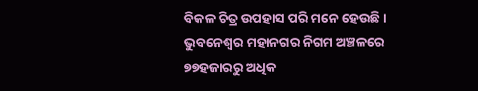ବିକଳ ଚିତ୍ର ଉପହାସ ପରି ମନେ ହେଉଛି।
ଭୁବନେଶ୍ବର ମହାନଗର ନିଗମ ଅଞ୍ଚଳରେ ୭୭ହଜାରରୁ ଅଧିକ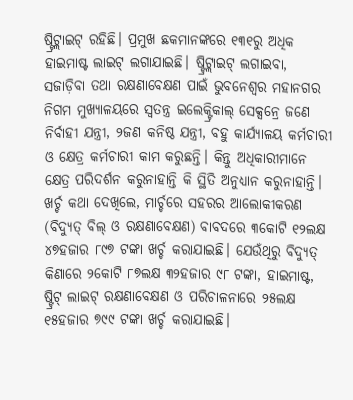ଷ୍ଟ୍ରିଟ୍ଲାଇଟ୍ ରହିଛି। ପ୍ରମୁଖ ଛକମାନଙ୍କରେ ୧୩୧ରୁ ଅଧିକ ହାଇମାଷ୍ଟ ଲାଇଟ୍ ଲଗାଯାଇଛି। ଷ୍ଟ୍ରିଟ୍ଲାଇଟ୍ ଲଗାଇବା, ସଜାଡ଼ିବା ତଥା ରକ୍ଷଣାବେକ୍ଷଣ ପାଇଁ ଭୁବନେଶ୍ବର ମହାନଗର ନିଗମ ମୁଖ୍ୟାଳୟରେ ସ୍ବତନ୍ତ୍ର ଇଲେକ୍ଟ୍ରିକାଲ୍ ସେକ୍ସନ୍ରେ ଜଣେ ନିର୍ବାହୀ ଯନ୍ତ୍ରୀ, ୨ଜଣ କନିଷ୍ଠ ଯନ୍ତ୍ରୀ, ବହୁ କାର୍ଯ୍ୟାଳୟ କର୍ମଚାରୀ ଓ କ୍ଷେତ୍ର କର୍ମଚାରୀ କାମ କରୁଛନ୍ତି। କିନ୍ତୁ ଅଧିକାରୀମାନେ କ୍ଷେତ୍ର ପରିଦର୍ଶନ କରୁନାହାନ୍ତି କି ସ୍ଥିତି ଅନୁଧ୍ୟାନ କରୁନାହାନ୍ତି। ଖର୍ଚ୍ଚ କଥା ଦେଖିଲେ, ମାର୍ଚ୍ଚରେ ସହରର ଆଲୋକୀକରଣ (ବିଦ୍ୟୁତ୍ ବିଲ୍ ଓ ରକ୍ଷଣାବେକ୍ଷଣ) ବାବଦରେ ୩କୋଟି ୧୨ଲକ୍ଷ ୪୭ହଜାର ୮୯୭ ଟଙ୍କା ଖର୍ଚ୍ଚ କରାଯାଇଛି। ଯେଉଁଥିରୁ ବିଦ୍ୟୁତ୍ କିଣାରେ ୨କୋଟି ୮୭ଲକ୍ଷ ୩୨ହଜାର ୯୮ ଟଙ୍କା, ହାଇମାଷ୍ଟ, ଷ୍ଟ୍ରିଟ୍ ଲାଇଟ୍ ରକ୍ଷଣାବେକ୍ଷଣ ଓ ପରିଚାଳନାରେ ୨୫ଲକ୍ଷ ୧୫ହଜାର ୭୯୯ ଟଙ୍କା ଖର୍ଚ୍ଚ କରାଯାଇଛି।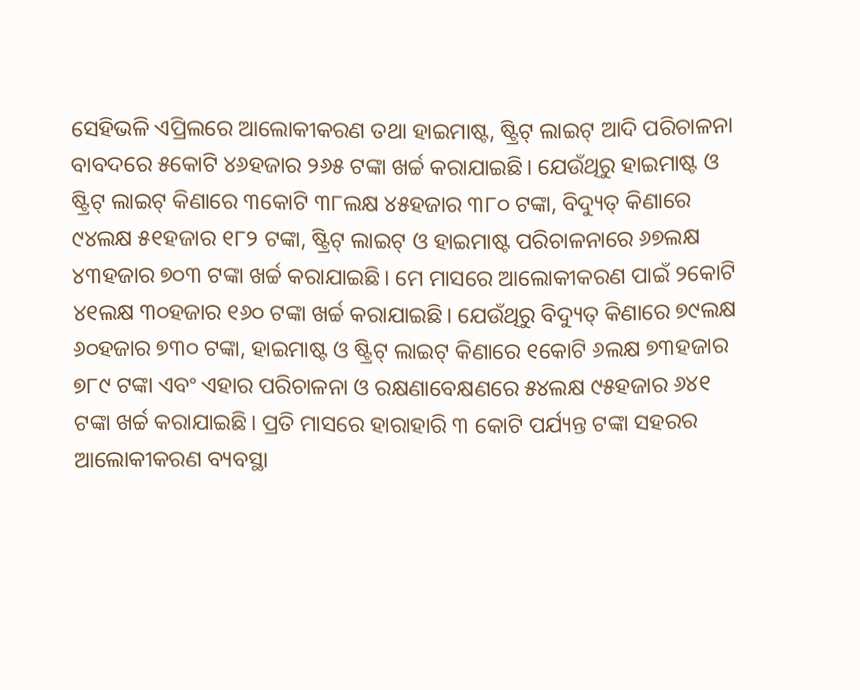ସେହିଭଳି ଏପ୍ରିଲରେ ଆଲୋକୀକରଣ ତଥା ହାଇମାଷ୍ଟ, ଷ୍ଟ୍ରିଟ୍ ଲାଇଟ୍ ଆଦି ପରିଚାଳନା ବାବଦରେ ୫କୋଟି ୪୬ହଜାର ୨୬୫ ଟଙ୍କା ଖର୍ଚ୍ଚ କରାଯାଇଛି। ଯେଉଁଥିରୁ ହାଇମାଷ୍ଟ ଓ ଷ୍ଟ୍ରିଟ୍ ଲାଇଟ୍ କିଣାରେ ୩କୋଟି ୩୮ଲକ୍ଷ ୪୫ହଜାର ୩୮୦ ଟଙ୍କା, ବିଦ୍ୟୁତ୍ କିଣାରେ ୯୪ଲକ୍ଷ ୫୧ହଜାର ୧୮୨ ଟଙ୍କା, ଷ୍ଟ୍ରିଟ୍ ଲାଇଟ୍ ଓ ହାଇମାଷ୍ଟ ପରିଚାଳନାରେ ୬୭ଲକ୍ଷ ୪୩ହଜାର ୭୦୩ ଟଙ୍କା ଖର୍ଚ୍ଚ କରାଯାଇଛି। ମେ ମାସରେ ଆଲୋକୀକରଣ ପାଇଁ ୨କୋଟି ୪୧ଲକ୍ଷ ୩୦ହଜାର ୧୬୦ ଟଙ୍କା ଖର୍ଚ୍ଚ କରାଯାଇଛି। ଯେଉଁଥିରୁ ବିଦ୍ୟୁତ୍ କିଣାରେ ୭୯ଲକ୍ଷ ୬୦ହଜାର ୭୩୦ ଟଙ୍କା, ହାଇମାଷ୍ଟ ଓ ଷ୍ଟ୍ରିଟ୍ ଲାଇଟ୍ କିଣାରେ ୧କୋଟି ୬ଲକ୍ଷ ୭୩ହଜାର ୭୮୯ ଟଙ୍କା ଏବଂ ଏହାର ପରିଚାଳନା ଓ ରକ୍ଷଣାବେକ୍ଷଣରେ ୫୪ଲକ୍ଷ ୯୫ହଜାର ୬୪୧ ଟଙ୍କା ଖର୍ଚ୍ଚ କରାଯାଇଛି। ପ୍ରତି ମାସରେ ହାରାହାରି ୩ କୋଟି ପର୍ଯ୍ୟନ୍ତ ଟଙ୍କା ସହରର ଆଲୋକୀକରଣ ବ୍ୟବସ୍ଥା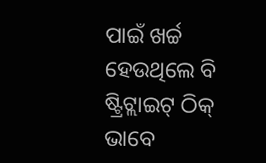ପାଇଁ ଖର୍ଚ୍ଚ ହେଉଥିଲେ ବି ଷ୍ଟ୍ରିଟ୍ଲାଇଟ୍ ଠିକ୍ ଭାବେ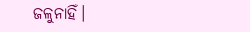ଜଳୁନାହିଁ।